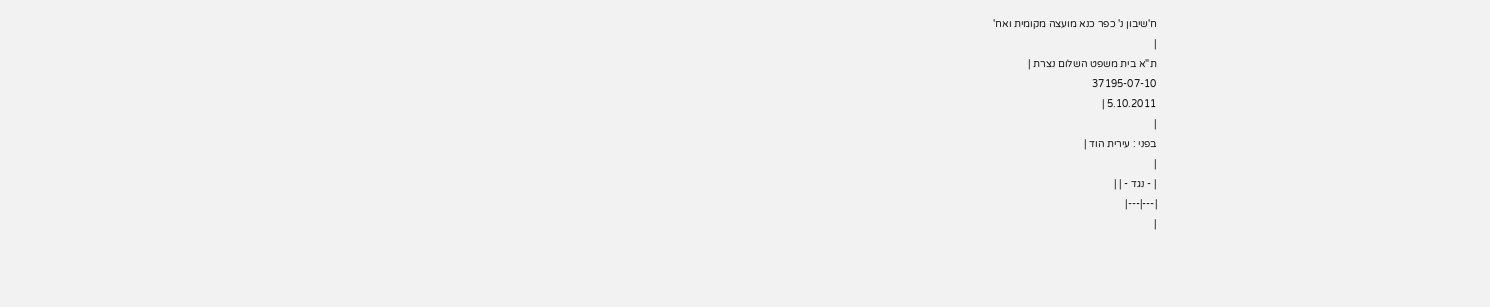ח'שיבון נ' כפר כנא מועצה מקומית ואח'
|
ת"א בית משפט השלום נצרת |
37195-07-10
5.10.2011 |
|
בפני : עירית הוד |
|
| - נגד - | |
|---|---|
|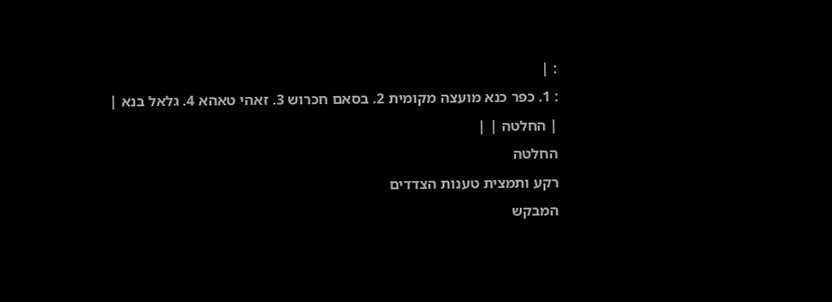: |
: 1. כפר כנא מועצה מקומית 2. בסאם חכרוש 3. זאהי טאהא 4. גלאל בנא |
| החלטה | |
החלטה
רקע ותמצית טענות הצדדים
המבקש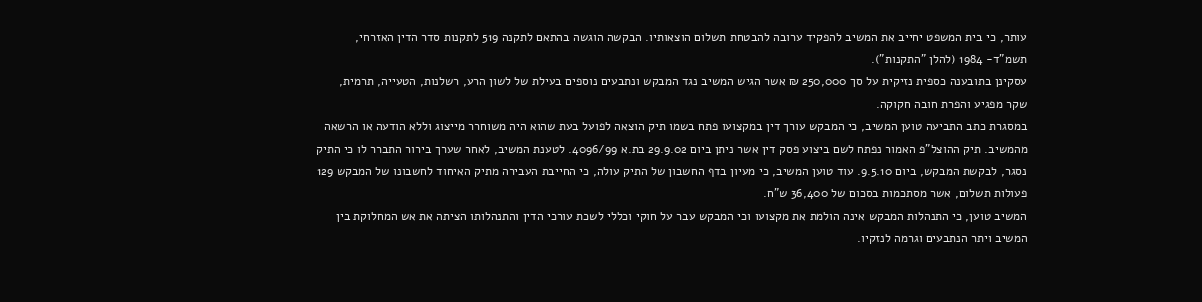עותר, כי בית המשפט יחייב את המשיב להפקיד ערובה להבטחת תשלום הוצאותיו. הבקשה הוגשה בהתאם לתקנה 519 לתקנות סדר הדין האזרחי, תשמ"ד- 1984 (להלן "התקנות").
עסקינן בתובענה כספית נזיקית על סך 250,000 ₪ אשר הגיש המשיב נגד המבקש ונתבעים נוספים בעילת של לשון הרע, רשלנות, הטעייה, תרמית, שקר מפגיע והפרת חובה חקוקה.
במסגרת כתב התביעה טוען המשיב, כי המבקש עורך דין במקצועו פתח בשמו תיק הוצאה לפועל בעת שהוא היה משוחרר מייצוג וללא הודעה או הרשאה מהמשיב. תיק ההוצל"פ האמור נפתח לשם ביצוע פסק דין אשר ניתן ביום 29.9.02 בת.א 4096/99. לטענת המשיב, לאחר שערך בירור התברר לו כי התיק נסגר, לבקשת המבקש, ביום 9.5.10. עוד טוען המשיב, כי מעיון בדף החשבון של התיק עולה, כי החייבת העבירה מתיק האיחוד לחשבונו של המבקש 129 פעולות תשלום, אשר מסתכמות בסכום של 36,400 ש"ח.
המשיב טוען, כי התנהלות המבקש אינה הולמת את מקצועו וכי המבקש עבר על חוקי וכללי לשכת עורכי הדין והתנהלותו הציתה את אש המחלוקת בין המשיב ויתר הנתבעים וגרמה לנזקיו.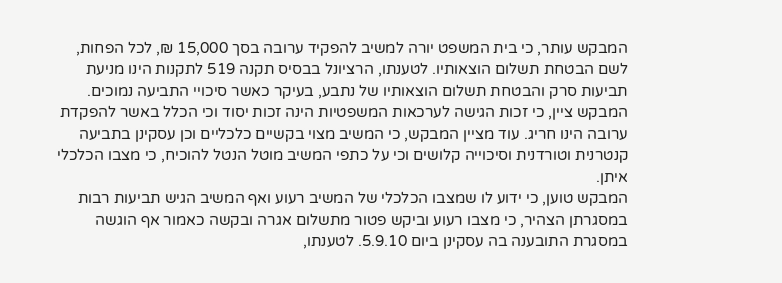המבקש עותר, כי בית המשפט יורה למשיב להפקיד ערובה בסך 15,000 ₪, לכל הפחות, לשם הבטחת תשלום הוצאותיו. לטענתו, הרציונל בבסיס תקנה 519 לתקנות הינו מניעת תביעות סרק והבטחת תשלום הוצאותיו של נתבע, בעיקר כאשר סיכויי התביעה נמוכים. המבקש ציין, כי זכות הגישה לערכאות המשפטיות הינה זכות יסוד וכי הכלל באשר להפקדת ערובה הינו חריג. עוד מציין המבקש, כי המשיב מצוי בקשיים כלכליים וכן עסקינן בתביעה קנטרנית וטורדנית וסיכוייה קלושים וכי על כתפי המשיב מוטל הנטל להוכיח, כי מצבו הכלכלי איתן.
המבקש טוען, כי ידוע לו שמצבו הכלכלי של המשיב רעוע ואף המשיב הגיש תביעות רבות במסגרתן הצהיר, כי מצבו רעוע וביקש פטור מתשלום אגרה ובקשה כאמור אף הוגשה במסגרת התובענה בה עסקינן ביום 5.9.10. לטענתו,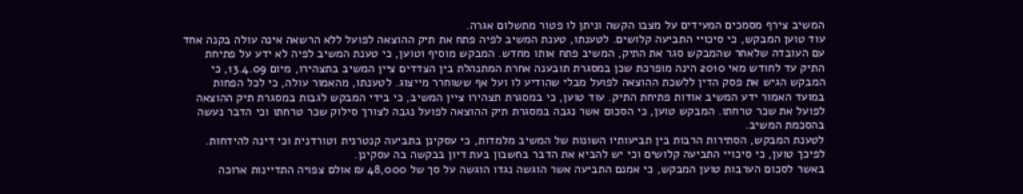המשיב צירף מסמכים המעידים על מצבו הקשה וניתן לו פטור מתשלום אגרה.
עוד טוען המבקש, כי סיכויי התביעה קלושים. לטענתו, טענת המשיב לפיה פתח את תיק ההוצאה לפועל ללא הרשאה אינה עולה בקנה אחד עם העובדה שלאחר שהמבקש סגר את התיק, המשיב פתח אותו מחדש. המבקש מוסיף וטוען, כי טענת המשיב לפיה לא ידע על פתיחת התיק עד לחודש מאי 2010 הינה מופרכת שכן במסגרת תובענה אחרת המתנהלת בין הצדדים ציין המשיב בתצהירו, מיום 13.4.09, כי המבקש הגיש את פסק הדין ללשכת ההוצאה לפועל מבלי שהודיע לו ועל אף ששוחרר מייצוג. לטענתו, מהאמור עולה, כי לכל הפחות במועד האמור ידע המשיב אודות פתיחת התיק. עוד טוען, כי במסגרת תצהירו ציין המשיב, כי בידי המבקש לגבות במסגרת תיק ההוצאה לפועל את שכר טרחתו. המבקש טוען, כי הסכום אשר נגבה במסגרת תיק ההוצאה לפועל נגבה לצורך סילוק שכר טרחתו וכי הדבר נעשה בהסכמת המשיב.
לטענת המבקש, הסתירות הרבות בין תביעותיו השונות של המשיב מלמדות, כי עסקינן בתביעה קנטרנית וטורדנית וכי דינה להידחות. לפיכך טוען, כי סיכויי התביעה קלושים וכי יש להביא את הדבר בחשבון בעת דיון בבקשה בה עסקינן.
באשר לסכום הערבות טוען המבקש, כי אמנם התביעה אשר הוגשה נגדו הוגשה על סך של 48,000 ₪ אולם צפויה התדיינות ארוכה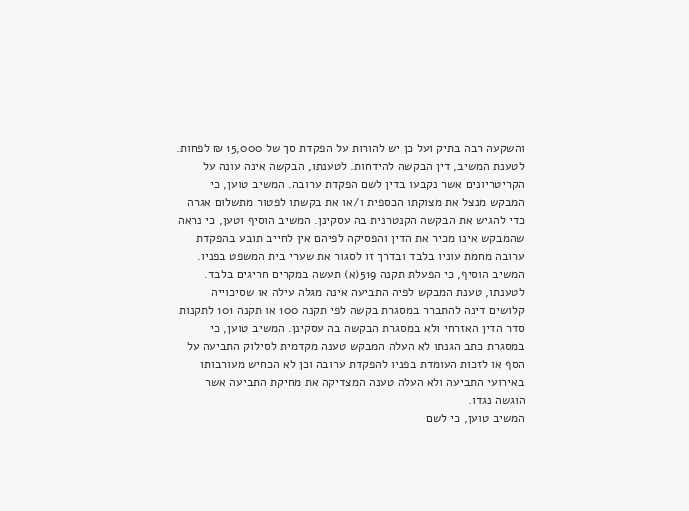והשקעה רבה בתיק ועל כן יש להורות על הפקדת סך של 15,000 ₪ לפחות.
לטענת המשיב, דין הבקשה להידחות. לטענתו, הבקשה אינה עונה על הקריטריונים אשר נקבעו בדין לשם הפקדת ערובה. המשיב טוען, כי המבקש מנצל את מצוקתו הכספית ו/או את בקשתו לפטור מתשלום אגרה כדי להגיש את הבקשה הקנטרנית בה עסקינן. המשיב הוסיף וטען, כי נראה שהמבקש אינו מכיר את הדין והפסיקה לפיהם אין לחייב תובע בהפקדת ערובה מחמת עוניו בלבד ובדרך זו לסגור את שערי בית המשפט בפניו. המשיב הוסיף, כי הפעלת תקנה 519(א) תעשה במקרים חריגים בלבד.
לטענתו, טענת המבקש לפיה התביעה אינה מגלה עילה או שסיכוייה קלושים דינה להתברר במסגרת בקשה לפי תקנה 100 או תקנה 101 לתקנות סדר הדין האזרחי ולא במסגרת הבקשה בה עסקינן. המשיב טוען, כי במסגרת כתב הגנתו לא העלה המבקש טענה מקדמית לסילוק התביעה על הסף או לזכות העומדת בפניו להפקדת ערובה וכן לא הכחיש מעורבותו באירועי התביעה ולא העלה טענה המצדיקה את מחיקת התביעה אשר הוגשה נגדו.
המשיב טוען, כי לשם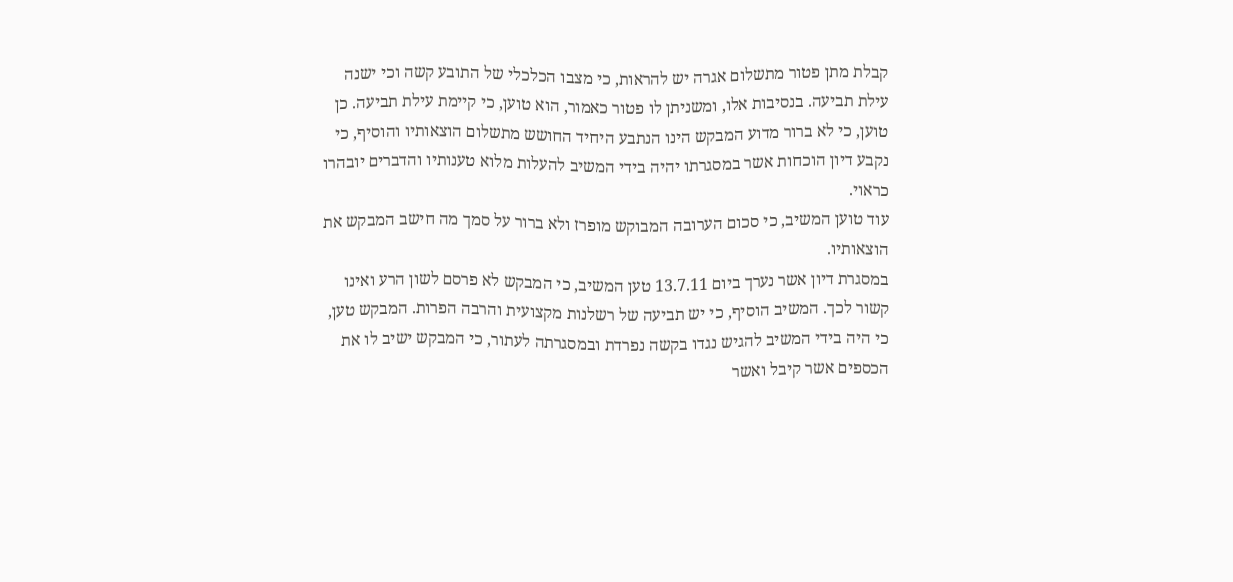קבלת מתן פטור מתשלום אגרה יש להראות, כי מצבו הכלכלי של התובע קשה וכי ישנה עילת תביעה. בנסיבות אלו, ומשניתן לו פטור כאמור, הוא טוען, כי קיימת עילת תביעה. כן טוען, כי לא ברור מדוע המבקש הינו הנתבע היחיד החושש מתשלום הוצאותיו והוסיף, כי נקבע דיון הוכחות אשר במסגרתו יהיה בידי המשיב להעלות מלוא טענותיו והדברים יובהרו כראוי.
עוד טוען המשיב, כי סכום הערובה המבוקש מופרז ולא ברור על סמך מה חישב המבקש את הוצאותיו.
במסגרת דיון אשר נערך ביום 13.7.11 טען המשיב, כי המבקש לא פרסם לשון הרע ואינו קשור לכך. המשיב הוסיף, כי יש תביעה של רשלנות מקצועית והרבה הפרות. המבקש טען, כי היה בידי המשיב להגיש נגדו בקשה נפרדת ובמסגרתה לעתור, כי המבקש ישיב לו את הכספים אשר קיבל ואשר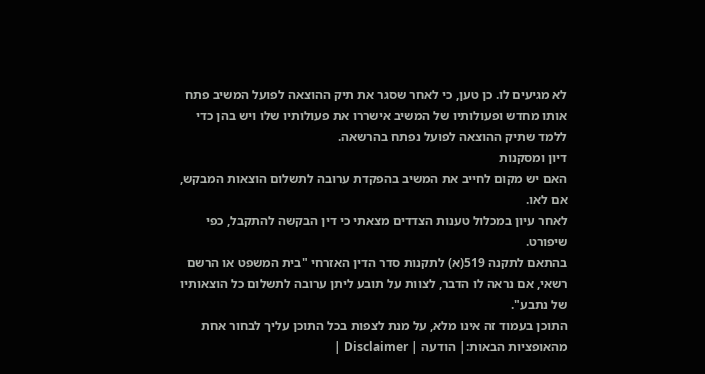לא מגיעים לו. כן טען, כי לאחר שסגר את תיק ההוצאה לפועל המשיב פתח אותו מחדש ופעולותיו של המשיב אישררו את פעולותיו שלו ויש בהן כדי ללמד שתיק ההוצאה לפועל נפתח בהרשאה.
דיון ומסקנות
האם יש מקום לחייב את המשיב בהפקדת ערובה לתשלום הוצאות המבקש, אם לאו.
לאחר עיון במכלול טענות הצדדים מצאתי כי דין הבקשה להתקבל, כפי שיפורט.
בהתאם לתקנה 519(א) לתקנות סדר הדין האזרחי "בית המשפט או הרשם רשאי, אם נראה לו הדבר, לצוות על תובע ליתן ערובה לתשלום כל הוצאותיו של נתבע".
התוכן בעמוד זה אינו מלא, על מנת לצפות בכל התוכן עליך לבחור אחת מהאופציות הבאות:| הודעה | Disclaimer |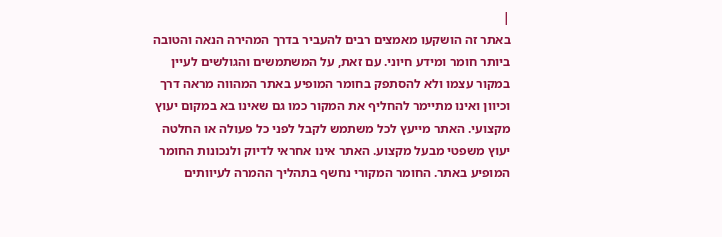|
באתר זה הושקעו מאמצים רבים להעביר בדרך המהירה הנאה והטובה ביותר חומר ומידע חיוני. עם זאת, על המשתמשים והגולשים לעיין במקור עצמו ולא להסתפק בחומר המופיע באתר המהווה מראה דרך וכיוון ואינו מתיימר להחליף את המקור כמו גם שאינו בא במקום יעוץ מקצועי. האתר מייעץ לכל משתמש לקבל לפני כל פעולה או החלטה יעוץ משפטי מבעל מקצוע. האתר אינו אחראי לדיוק ולנכונות החומר המופיע באתר. החומר המקורי נחשף בתהליך ההמרה לעיוותים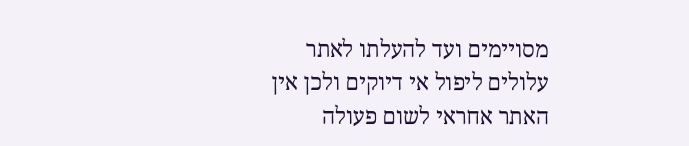מסויימים ועד להעלתו לאתר עלולים ליפול אי דיוקים ולכן אין האתר אחראי לשום פעולה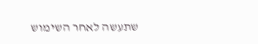שתעשה לאחר השימוש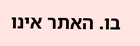בו. האתר אינו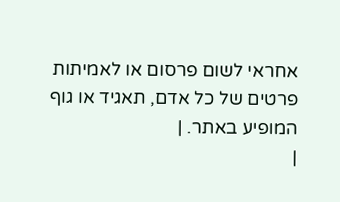אחראי לשום פרסום או לאמיתות פרטים של כל אדם, תאגיד או גוף המופיע באתר. |
|